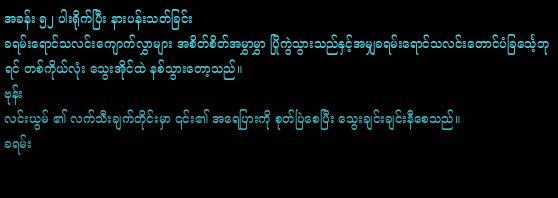အခန်း ၅၂ ပါးရိုက်ပြီး နားပန်းသတ်ခြင်း
ခရမ်းရောင်သလင်းကျောက်လွှာများ အစိတ်စိတ်အမွှာမွှာ ပြိုကွဲသွားသည်နှင့်အမျှခရမ်းရောင်သလင်းတောင်ပံခြင်္သေ့ဘုရင် တစ်ကိုယ်လုံး သွေးအိုင်ထဲ နစ်သွားတော့သည်။
ဗုန်း
လင်းယွမ် ၏ လက်သီးချက်တိုင်းမှာ ၎င်း၏ အရေပြားကို စုတ်ပြဲစေပြီး သွေးချင်းချင်းနီစေသည်။
ခရမ်း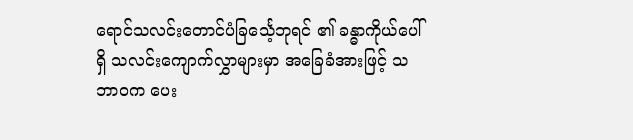ရောင်သလင်းတောင်ပံခြင်္သေ့ဘုရင် ၏ ခန္ဓာကိုယ်ပေါ်ရှိ သလင်းကျောက်လွှာများမှာ အခြေခံအားဖြင့် သဘာဝက ပေး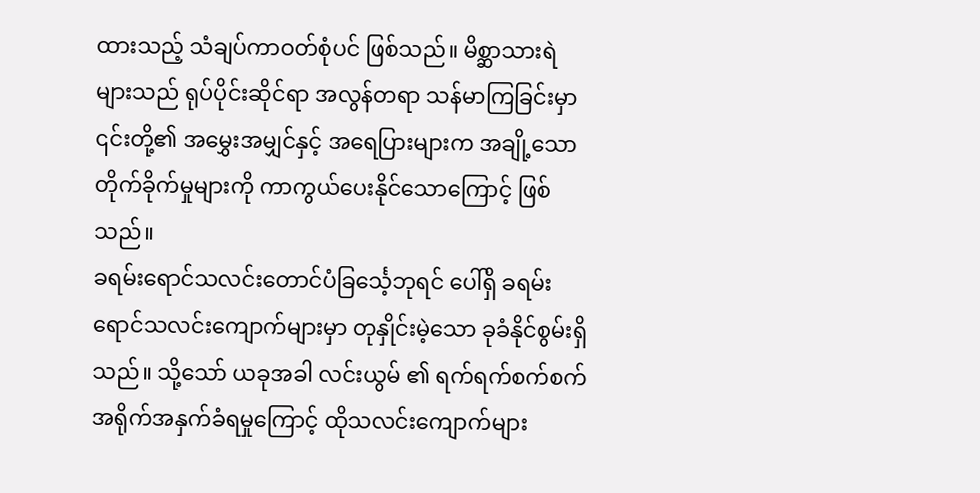ထားသည့် သံချပ်ကာဝတ်စုံပင် ဖြစ်သည်။ မိစ္ဆာသားရဲ များသည် ရုပ်ပိုင်းဆိုင်ရာ အလွန်တရာ သန်မာကြခြင်းမှာ ၎င်းတို့၏ အမွှေးအမျှင်နှင့် အရေပြားများက အချို့သော တိုက်ခိုက်မှုများကို ကာကွယ်ပေးနိုင်သောကြောင့် ဖြစ်သည်။
ခရမ်းရောင်သလင်းတောင်ပံခြင်္သေ့ဘုရင် ပေါ်ရှိ ခရမ်းရောင်သလင်းကျောက်များမှာ တုနှိုင်းမဲ့သော ခုခံနိုင်စွမ်းရှိသည်။ သို့သော် ယခုအခါ လင်းယွမ် ၏ ရက်ရက်စက်စက် အရိုက်အနှက်ခံရမှုကြောင့် ထိုသလင်းကျောက်များ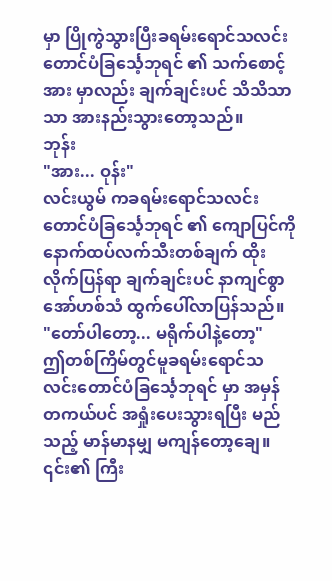မှာ ပြိုကွဲသွားပြီးခရမ်းရောင်သလင်းတောင်ပံခြင်္သေ့ဘုရင် ၏ သက်စောင့်အား မှာလည်း ချက်ချင်းပင် သိသိသာသာ အားနည်းသွားတော့သည်။
ဘုန်း
"အား... ဝုန်း"
လင်းယွမ် ကခရမ်းရောင်သလင်းတောင်ပံခြင်္သေ့ဘုရင် ၏ ကျောပြင်ကို နောက်ထပ်လက်သီးတစ်ချက် ထိုးလိုက်ပြန်ရာ ချက်ချင်းပင် နာကျင်စွာ အော်ဟစ်သံ ထွက်ပေါ်လာပြန်သည်။
"တော်ပါတော့... မရိုက်ပါနဲ့တော့"
ဤတစ်ကြိမ်တွင်မူခရမ်းရောင်သလင်းတောင်ပံခြင်္သေ့ဘုရင် မှာ အမှန်တကယ်ပင် အရှုံးပေးသွားရပြီး မည်သည့် မာန်မာနမျှ မကျန်တော့ချေ။ ၎င်း၏ ကြီး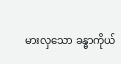မားလှသော ခန္ဓာကိုယ်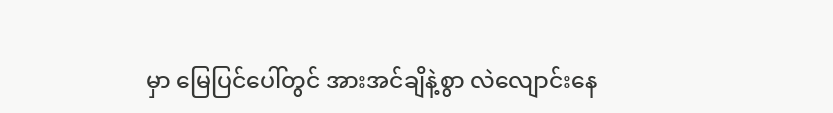မှာ မြေပြင်ပေါ်တွင် အားအင်ချိနဲ့စွာ လဲလျောင်းနေ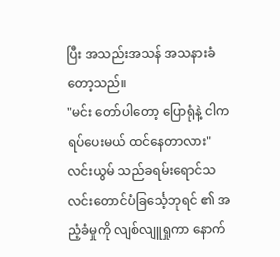ပြီး အသည်းအသန် အသနားခံတော့သည်။
"မင်း တော်ပါတော့ ပြောရုံနဲ့ ငါက ရပ်ပေးမယ် ထင်နေတာလား"
လင်းယွမ် သည်ခရမ်းရောင်သလင်းတောင်ပံခြင်္သေ့ဘုရင် ၏ အညံ့ခံမှုကို လျစ်လျူရှုကာ နောက်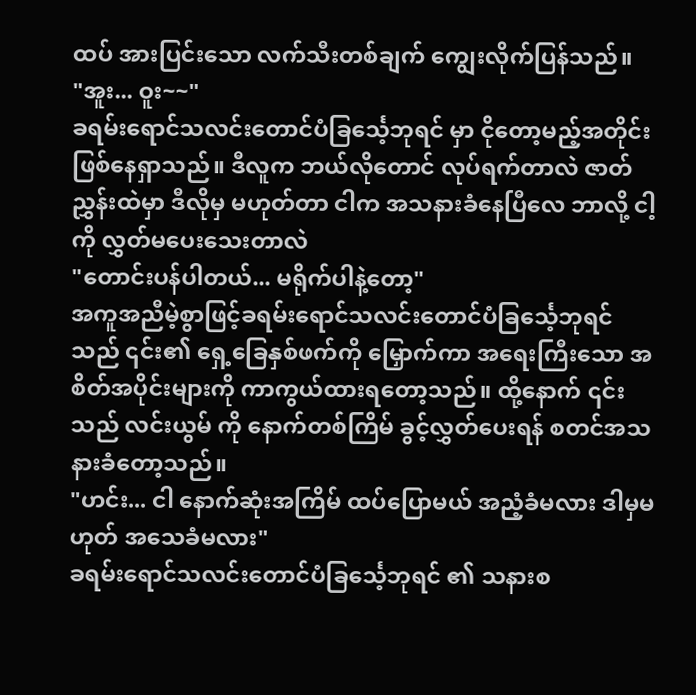ထပ် အားပြင်းသော လက်သီးတစ်ချက် ကျွေးလိုက်ပြန်သည်။
"အူး... ဝူး~~"
ခရမ်းရောင်သလင်းတောင်ပံခြင်္သေ့ဘုရင် မှာ ငိုတော့မည့်အတိုင်း ဖြစ်နေရှာသည်။ ဒီလူက ဘယ်လိုတောင် လုပ်ရက်တာလဲ ဇာတ်ညွှန်းထဲမှာ ဒီလိုမှ မဟုတ်တာ ငါက အသနားခံနေပြီလေ ဘာလို့ ငါ့ကို လွှတ်မပေးသေးတာလဲ
"တောင်းပန်ပါတယ်... မရိုက်ပါနဲ့တော့"
အကူအညီမဲ့စွာဖြင့်ခရမ်းရောင်သလင်းတောင်ပံခြင်္သေ့ဘုရင် သည် ၎င်း၏ ရှေ့ခြေနှစ်ဖက်ကို မြှောက်ကာ အရေးကြီးသော အစိတ်အပိုင်းများကို ကာကွယ်ထားရတော့သည်။ ထို့နောက် ၎င်းသည် လင်းယွမ် ကို နောက်တစ်ကြိမ် ခွင့်လွှတ်ပေးရန် စတင်အသနားခံတော့သည်။
"ဟင်း... ငါ နောက်ဆုံးအကြိမ် ထပ်ပြောမယ် အညံ့ခံမလား ဒါမှမဟုတ် အသေခံမလား"
ခရမ်းရောင်သလင်းတောင်ပံခြင်္သေ့ဘုရင် ၏ သနားစ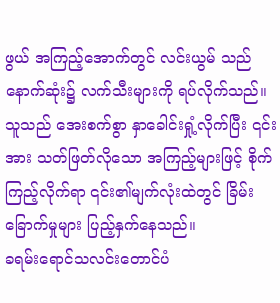ဖွယ် အကြည့်အောက်တွင် လင်းယွမ် သည် နောက်ဆုံး၌ လက်သီးများကို ရပ်လိုက်သည်။ သူသည် အေးစက်စွာ နှာခေါင်းရှုံ့လိုက်ပြီး ၎င်းအား သတ်ဖြတ်လိုသော အကြည့်များဖြင့် စိုက်ကြည့်လိုက်ရာ ၎င်း၏မျက်လုံးထဲတွင် ခြိမ်းခြောက်မှုများ ပြည့်နှက်နေသည်။
ခရမ်းရောင်သလင်းတောင်ပံ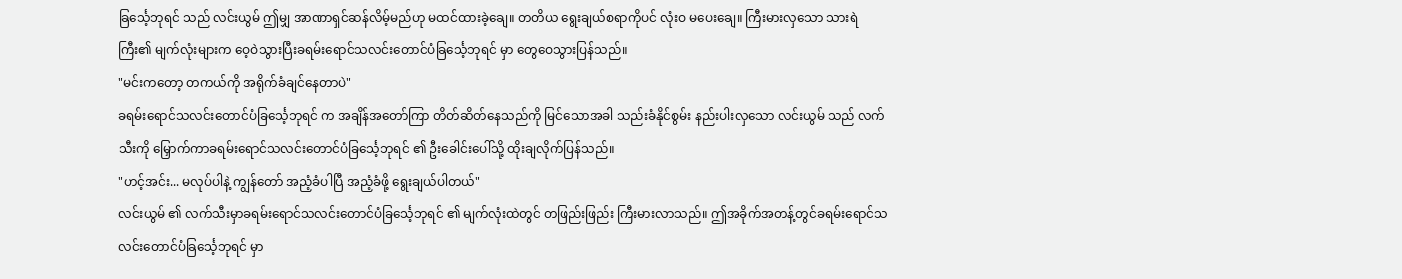ခြင်္သေ့ဘုရင် သည် လင်းယွမ် ဤမျှ အာဏာရှင်ဆန်လိမ့်မည်ဟု မထင်ထားခဲ့ချေ။ တတိယ ရွေးချယ်စရာကိုပင် လုံးဝ မပေးချေ။ ကြီးမားလှသော သားရဲကြီး၏ မျက်လုံးများက ဝေ့ဝဲသွားပြီးခရမ်းရောင်သလင်းတောင်ပံခြင်္သေ့ဘုရင် မှာ တွေဝေသွားပြန်သည်။
"မင်းကတော့ တကယ်ကို အရိုက်ခံချင်နေတာပဲ"
ခရမ်းရောင်သလင်းတောင်ပံခြင်္သေ့ဘုရင် က အချိန်အတော်ကြာ တိတ်ဆိတ်နေသည်ကို မြင်သောအခါ သည်းခံနိုင်စွမ်း နည်းပါးလှသော လင်းယွမ် သည် လက်သီးကို မြှောက်ကာခရမ်းရောင်သလင်းတောင်ပံခြင်္သေ့ဘုရင် ၏ ဦးခေါင်းပေါ်သို့ ထိုးချလိုက်ပြန်သည်။
"ဟင့်အင်း... မလုပ်ပါနဲ့ ကျွန်တော် အညံ့ခံပါပြီ အညံ့ခံဖို့ ရွေးချယ်ပါတယ်"
လင်းယွမ် ၏ လက်သီးမှာခရမ်းရောင်သလင်းတောင်ပံခြင်္သေ့ဘုရင် ၏ မျက်လုံးထဲတွင် တဖြည်းဖြည်း ကြီးမားလာသည်။ ဤအခိုက်အတန့်တွင်ခရမ်းရောင်သလင်းတောင်ပံခြင်္သေ့ဘုရင် မှာ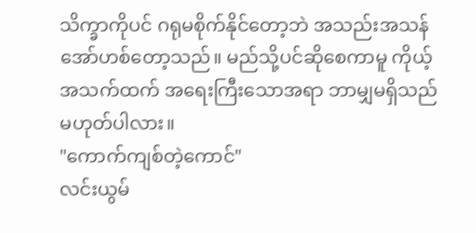သိက္ခာကိုပင် ဂရုမစိုက်နိုင်တော့ဘဲ အသည်းအသန် အော်ဟစ်တော့သည်။ မည်သို့ပင်ဆိုစေကာမူ ကိုယ့်အသက်ထက် အရေးကြီးသောအရာ ဘာမျှမရှိသည် မဟုတ်ပါလား။
"ကောက်ကျစ်တဲ့ကောင်"
လင်းယွမ်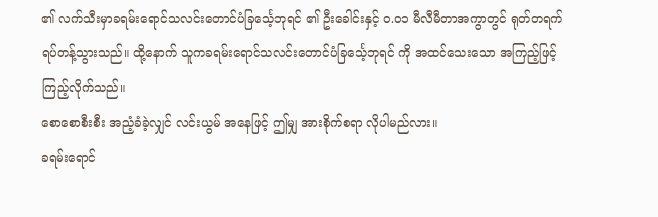၏ လက်သီးမှာခရမ်းရောင်သလင်းတောင်ပံခြင်္သေ့ဘုရင် ၏ ဦးခေါင်းနှင့် ၀.၀၁ မီလီမီတာအကွာတွင် ရုတ်တရက် ရပ်တန့်သွားသည်။ ထို့နောက် သူကခရမ်းရောင်သလင်းတောင်ပံခြင်္သေ့ဘုရင် ကို အထင်သေးသော အကြည့်ဖြင့် ကြည့်လိုက်သည်။
စောစောစီးစီး အညံ့ခံခဲ့လျှင် လင်းယွမ် အနေဖြင့် ဤမျှ အားစိုက်စရာ လိုပါမည်လား။
ခရမ်းရောင်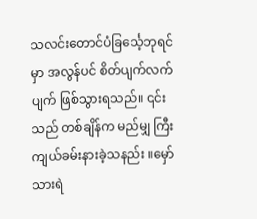သလင်းတောင်ပံခြင်္သေ့ဘုရင် မှာ အလွန်ပင် စိတ်ပျက်လက်ပျက် ဖြစ်သွားရသည်။ ၎င်းသည် တစ်ချိန်က မည်မျှ ကြီးကျယ်ခမ်းနားခဲ့သနည်း ။မှော်သားရဲ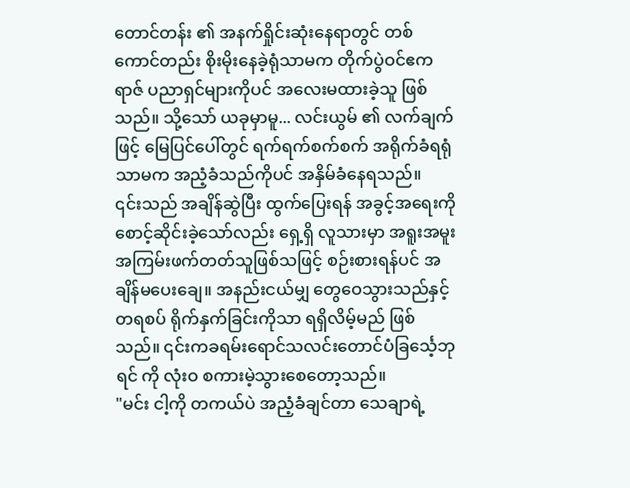တောင်တန်း ၏ အနက်ရှိုင်းဆုံးနေရာတွင် တစ်ကောင်တည်း စိုးမိုးနေခဲ့ရုံသာမက တိုက်ပွဲဝင်ဧကရာဇ် ပညာရှင်များကိုပင် အလေးမထားခဲ့သူ ဖြစ်သည်။ သို့သော် ယခုမှာမူ... လင်းယွမ် ၏ လက်ချက်ဖြင့် မြေပြင်ပေါ်တွင် ရက်ရက်စက်စက် အရိုက်ခံရရုံသာမက အညံ့ခံသည်ကိုပင် အနှိမ်ခံနေရသည်။
၎င်းသည် အချိန်ဆွဲပြီး ထွက်ပြေးရန် အခွင့်အရေးကို စောင့်ဆိုင်းခဲ့သော်လည်း ရှေ့ရှိ လူသားမှာ အရူးအမူး အကြမ်းဖက်တတ်သူဖြစ်သဖြင့် စဉ်းစားရန်ပင် အချိန်မပေးချေ။ အနည်းငယ်မျှ တွေဝေသွားသည်နှင့် တရစပ် ရိုက်နှက်ခြင်းကိုသာ ရရှိလိမ့်မည် ဖြစ်သည်။ ၎င်းကခရမ်းရောင်သလင်းတောင်ပံခြင်္သေ့ဘုရင် ကို လုံးဝ စကားမဲ့သွားစေတော့သည်။
"မင်း ငါ့ကို တကယ်ပဲ အညံ့ခံချင်တာ သေချာရဲ့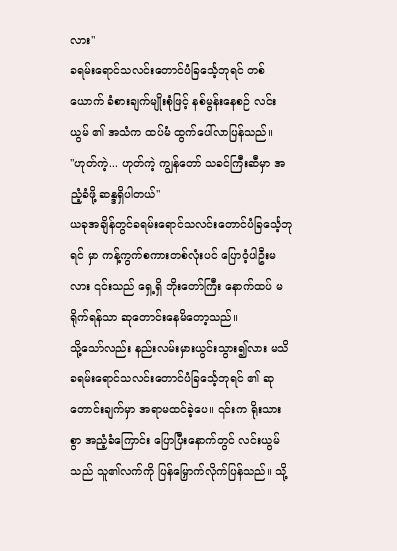လား"
ခရမ်းရောင်သလင်းတောင်ပံခြင်္သေ့ဘုရင် တစ်ယောက် ခံစားချက်မျိုးစုံဖြင့် နစ်မွန်းနေစဉ် လင်းယွမ် ၏ အသံက ထပ်မံ ထွက်ပေါ်လာပြန်သည်။
"ဟုတ်ကဲ့... ဟုတ်ကဲ့ ကျွန်တော် သခင်ကြီးဆီမှာ အညံ့ခံဖို့ ဆန္ဒရှိပါတယ်"
ယခုအချိန်တွင်ခရမ်းရောင်သလင်းတောင်ပံခြင်္သေ့ဘုရင် မှာ ကန့်ကွက်စကားတစ်လုံးပင် ပြောဝံ့ပါဦးမလား ၎င်းသည် ရှေ့ရှိ ဘိုးတော်ကြီး နောက်ထပ် မရိုက်ရန်သာ ဆုတောင်းနေမိတော့သည်။
သို့သော်လည်း နည်းလမ်းမှားယွင်းသွား၍လား မသိခရမ်းရောင်သလင်းတောင်ပံခြင်္သေ့ဘုရင် ၏ ဆုတောင်းချက်မှာ အရာမထင်ခဲ့ပေ။ ၎င်းက ရိုးသားစွာ အညံ့ခံကြောင်း ပြောပြီးနောက်တွင် လင်းယွမ် သည် သူ၏လက်ကို ပြန်မြှောက်လိုက်ပြန်သည်။ သို့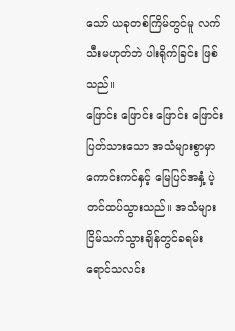သော် ယခုတစ်ကြိမ်တွင်မူ လက်သီးမဟုတ်ဘဲ ပါးရိုက်ခြင်း ဖြစ်သည်။
ဖြောင်း ဖြောင်း ဖြောင်း ဖြောင်း
ပြတ်သားသော အသံများစွာမှာ ကောင်းကင်နှင့် မြေပြင်အနှံ့ ပဲ့တင်ထပ်သွားသည်။ အသံများ ငြိမ်သက်သွားချိန်တွင်ခရမ်းရောင်သလင်း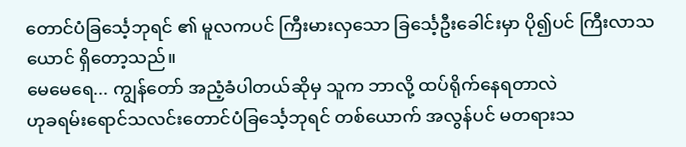တောင်ပံခြင်္သေ့ဘုရင် ၏ မူလကပင် ကြီးမားလှသော ခြင်္သေ့ဦးခေါင်းမှာ ပို၍ပင် ကြီးလာသယောင် ရှိတော့သည်။
မေမေရေ... ကျွန်တော် အညံ့ခံပါတယ်ဆိုမှ သူက ဘာလို့ ထပ်ရိုက်နေရတာလဲ
ဟုခရမ်းရောင်သလင်းတောင်ပံခြင်္သေ့ဘုရင် တစ်ယောက် အလွန်ပင် မတရားသ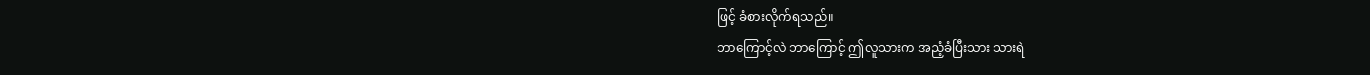ဖြင့် ခံစားလိုက်ရသည်။
ဘာကြောင့်လဲ ဘာကြောင့် ဤလူသားက အညံ့ခံပြီးသား သားရဲ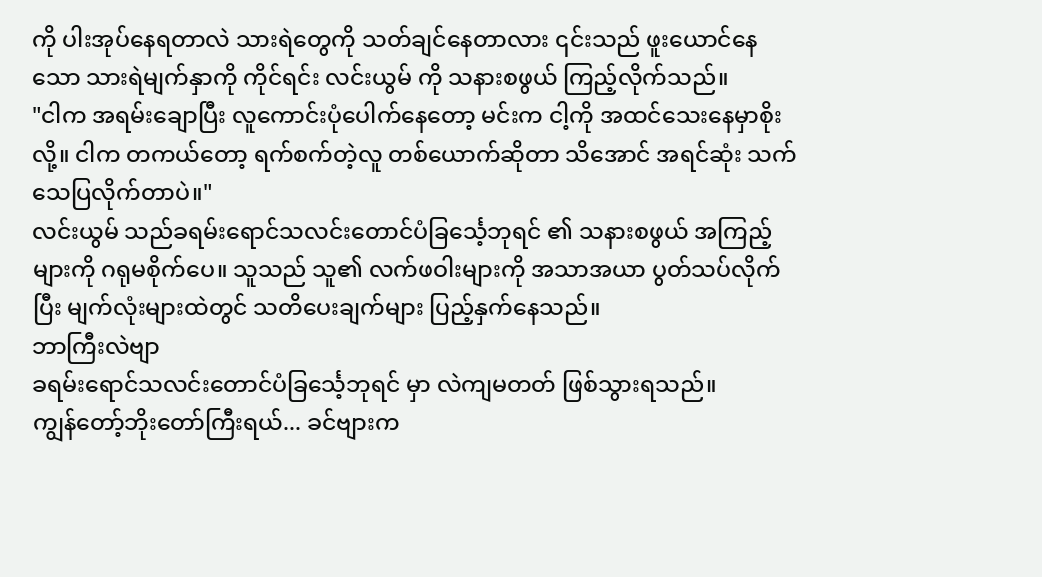ကို ပါးအုပ်နေရတာလဲ သားရဲတွေကို သတ်ချင်နေတာလား ၎င်းသည် ဖူးယောင်နေသော သားရဲမျက်နှာကို ကိုင်ရင်း လင်းယွမ် ကို သနားစဖွယ် ကြည့်လိုက်သည်။
"ငါက အရမ်းချောပြီး လူကောင်းပုံပေါက်နေတော့ မင်းက ငါ့ကို အထင်သေးနေမှာစိုးလို့။ ငါက တကယ်တော့ ရက်စက်တဲ့လူ တစ်ယောက်ဆိုတာ သိအောင် အရင်ဆုံး သက်သေပြလိုက်တာပဲ။"
လင်းယွမ် သည်ခရမ်းရောင်သလင်းတောင်ပံခြင်္သေ့ဘုရင် ၏ သနားစဖွယ် အကြည့်များကို ဂရုမစိုက်ပေ။ သူသည် သူ၏ လက်ဖဝါးများကို အသာအယာ ပွတ်သပ်လိုက်ပြီး မျက်လုံးများထဲတွင် သတိပေးချက်များ ပြည့်နှက်နေသည်။
ဘာကြီးလဲဗျာ
ခရမ်းရောင်သလင်းတောင်ပံခြင်္သေ့ဘုရင် မှာ လဲကျမတတ် ဖြစ်သွားရသည်။
ကျွန်တော့်ဘိုးတော်ကြီးရယ်... ခင်ဗျားက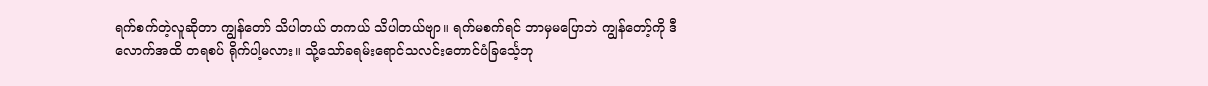ရက်စက်တဲ့လူဆိုတာ ကျွန်တော် သိပါတယ် တကယ် သိပါတယ်ဗျာ။ ရက်မစက်ရင် ဘာမှမပြောဘဲ ကျွန်တော့်ကို ဒီလောက်အထိ တရစပ် ရိုက်ပါ့မလား။ သို့သော်ခရမ်းရောင်သလင်းတောင်ပံခြင်္သေ့ဘု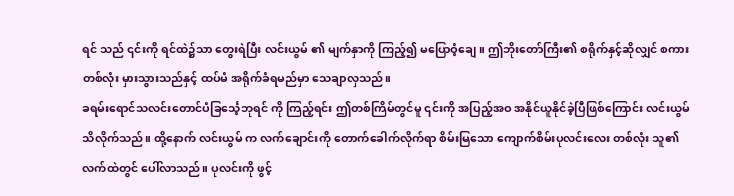ရင် သည် ၎င်းကို ရင်ထဲ၌သာ တွေးရဲပြီး လင်းယွမ် ၏ မျက်နှာကို ကြည့်၍ မပြောဝံ့ချေ။ ဤဘိုးတော်ကြီး၏ စရိုက်နှင့်ဆိုလျှင် စကားတစ်လုံး မှားသွားသည်နှင့် ထပ်မံ အရိုက်ခံရမည်မှာ သေချာလှသည်။
ခရမ်းရောင်သလင်းတောင်ပံခြင်္သေ့ဘုရင် ကို ကြည့်ရင်း ဤတစ်ကြိမ်တွင်မူ ၎င်းကို အပြည့်အဝ အနိုင်ယူနိုင်ခဲ့ပြီဖြစ်ကြောင်း လင်းယွမ် သိလိုက်သည်။ ထို့နောက် လင်းယွမ် က လက်ချောင်းကို တောက်ခေါက်လိုက်ရာ စိမ်းမြသော ကျောက်စိမ်းပုလင်းလေး တစ်လုံး သူ၏လက်ထဲတွင် ပေါ်လာသည်။ ပုလင်းကို ဖွင့်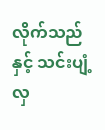လိုက်သည်နှင့် သင်းပျံ့လှ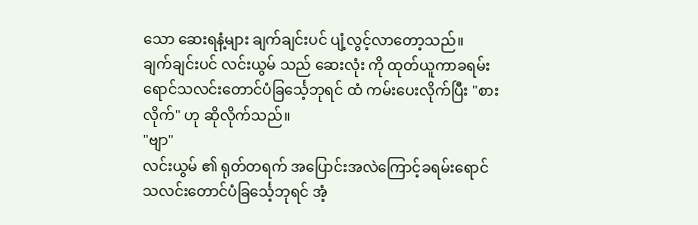သော ဆေးရနံ့များ ချက်ချင်းပင် ပျံ့လွင့်လာတော့သည်။
ချက်ချင်းပင် လင်းယွမ် သည် ဆေးလုံး ကို ထုတ်ယူကာခရမ်းရောင်သလင်းတောင်ပံခြင်္သေ့ဘုရင် ထံ ကမ်းပေးလိုက်ပြီး "စားလိုက်" ဟု ဆိုလိုက်သည်။
"ဗျာ"
လင်းယွမ် ၏ ရုတ်တရက် အပြောင်းအလဲကြောင့်ခရမ်းရောင်သလင်းတောင်ပံခြင်္သေ့ဘုရင် အံ့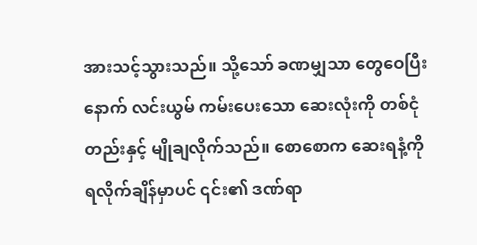အားသင့်သွားသည်။ သို့သော် ခဏမျှသာ တွေဝေပြီးနောက် လင်းယွမ် ကမ်းပေးသော ဆေးလုံးကို တစ်ငုံတည်းနှင့် မျိုချလိုက်သည်။ စောစောက ဆေးရနံ့ကို ရလိုက်ချိန်မှာပင် ၎င်း၏ ဒဏ်ရာ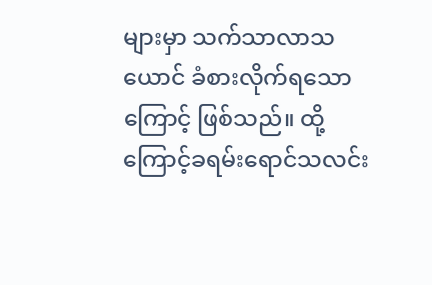များမှာ သက်သာလာသယောင် ခံစားလိုက်ရသောကြောင့် ဖြစ်သည်။ ထို့ကြောင့်ခရမ်းရောင်သလင်း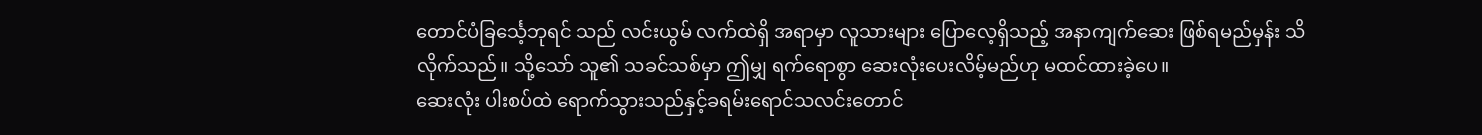တောင်ပံခြင်္သေ့ဘုရင် သည် လင်းယွမ် လက်ထဲရှိ အရာမှာ လူသားများ ပြောလေ့ရှိသည့် အနာကျက်ဆေး ဖြစ်ရမည်မှန်း သိလိုက်သည်။ သို့သော် သူ၏ သခင်သစ်မှာ ဤမျှ ရက်ရောစွာ ဆေးလုံးပေးလိမ့်မည်ဟု မထင်ထားခဲ့ပေ။
ဆေးလုံး ပါးစပ်ထဲ ရောက်သွားသည်နှင့်ခရမ်းရောင်သလင်းတောင်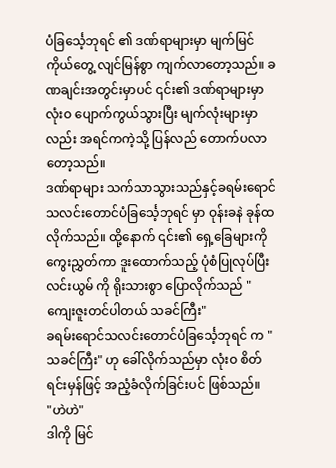ပံခြင်္သေ့ဘုရင် ၏ ဒဏ်ရာများမှာ မျက်မြင်ကိုယ်တွေ့ လျင်မြန်စွာ ကျက်လာတော့သည်။ ခဏချင်းအတွင်းမှာပင် ၎င်း၏ ဒဏ်ရာများမှာ လုံးဝ ပျောက်ကွယ်သွားပြီး မျက်လုံးများမှာလည်း အရင်ကကဲ့သို့ ပြန်လည် တောက်ပလာတော့သည်။
ဒဏ်ရာများ သက်သာသွားသည်နှင့်ခရမ်းရောင်သလင်းတောင်ပံခြင်္သေ့ဘုရင် မှာ ဝုန်းခနဲ ခုန်ထလိုက်သည်။ ထို့နောက် ၎င်း၏ ရှေ့ခြေများကို ကွေးညွှတ်ကာ ဒူးထောက်သည့် ပုံစံပြုလုပ်ပြီး လင်းယွမ် ကို ရိုးသားစွာ ပြောလိုက်သည် "ကျေးဇူးတင်ပါတယ် သခင်ကြီး"
ခရမ်းရောင်သလင်းတောင်ပံခြင်္သေ့ဘုရင် က "သခင်ကြီး" ဟု ခေါ်လိုက်သည်မှာ လုံးဝ စိတ်ရင်းမှန်ဖြင့် အညံ့ခံလိုက်ခြင်းပင် ဖြစ်သည်။
"ဟဲဟဲ"
ဒါကို မြင်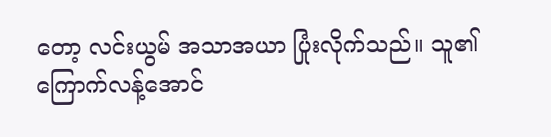တော့ လင်းယွမ် အသာအယာ ပြုံးလိုက်သည်။ သူ၏ ကြောက်လန့်အောင်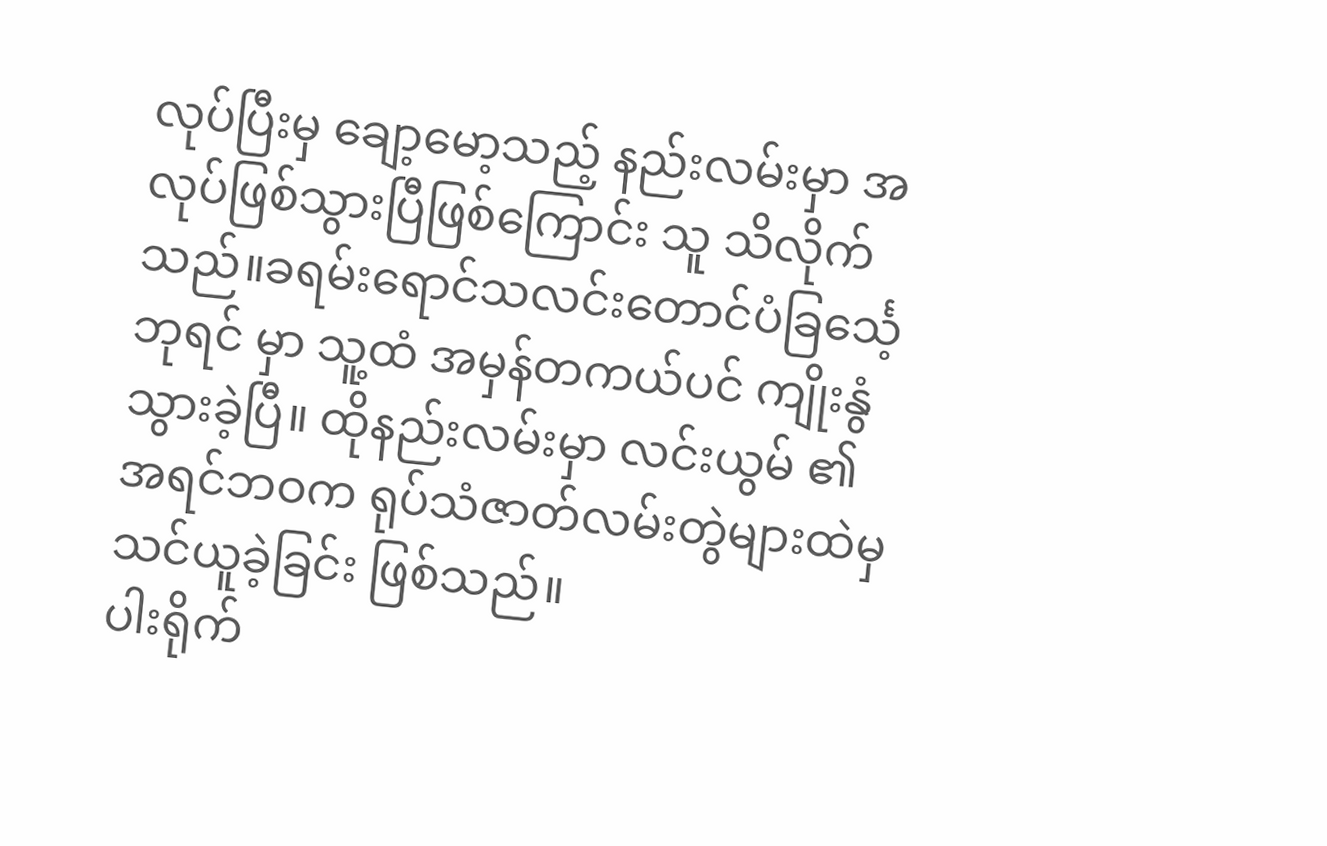လုပ်ပြီးမှ ချော့မော့သည့် နည်းလမ်းမှာ အလုပ်ဖြစ်သွားပြီဖြစ်ကြောင်း သူ သိလိုက်သည်။ခရမ်းရောင်သလင်းတောင်ပံခြင်္သေ့ဘုရင် မှာ သူ့ထံ အမှန်တကယ်ပင် ကျိုးနွံသွားခဲ့ပြီ။ ထိုနည်းလမ်းမှာ လင်းယွမ် ၏ အရင်ဘဝက ရုပ်သံဇာတ်လမ်းတွဲများထဲမှ သင်ယူခဲ့ခြင်း ဖြစ်သည်။
ပါးရိုက်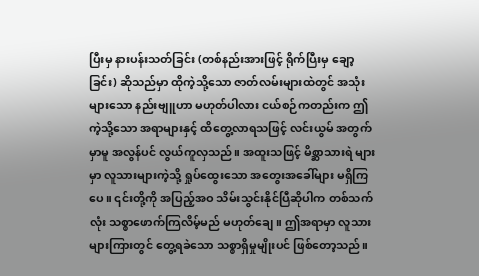ပြီးမှ နားပန်းသတ်ခြင်း (တစ်နည်းအားဖြင့် ရိုက်ပြီးမှ ချော့ခြင်း) ဆိုသည်မှာ ထိုကဲ့သို့သော ဇာတ်လမ်းများထဲတွင် အသုံးများသော နည်းဗျူဟာ မဟုတ်ပါလား ငယ်စဉ်ကတည်းက ဤကဲ့သို့သော အရာများနှင့် ထိတွေ့လာရသဖြင့် လင်းယွမ် အတွက်မှာမူ အလွန်ပင် လွယ်ကူလှသည်။ အထူးသဖြင့် မိစ္ဆာသားရဲ များမှာ လူသားများကဲ့သို့ ရှုပ်ထွေးသော အတွေးအခေါ်များ မရှိကြပေ။ ၎င်းတို့ကို အပြည့်အဝ သိမ်းသွင်းနိုင်ပြီဆိုပါက တစ်သက်လုံး သစ္စာဖောက်ကြလိမ့်မည် မဟုတ်ချေ။ ဤအရာမှာ လူသားများကြားတွင် တွေ့ရခဲသော သစ္စာရှိမှုမျိုးပင် ဖြစ်တော့သည်။